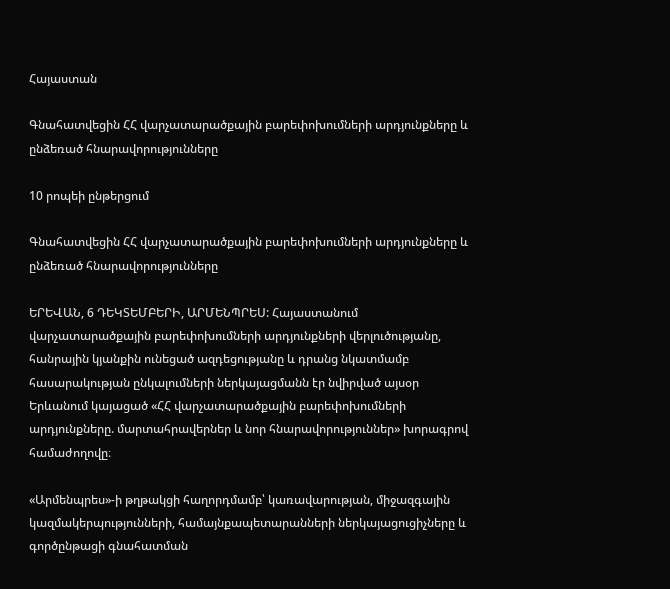Հայաստան

Գնահատվեցին ՀՀ վարչատարածքային բարեփոխումների արդյունքները և ընձեռած հնարավորությունները

10 րոպեի ընթերցում

Գնահատվեցին ՀՀ վարչատարածքային բարեփոխումների արդյունքները և ընձեռած հնարավորությունները

ԵՐԵՎԱՆ, 6 ԴԵԿՏԵՄԲԵՐԻ, ԱՐՄԵՆՊՐԵՍ: Հայաստանում վարչատարածքային բարեփոխումների արդյունքների վերլուծությանը, հանրային կյանքին ունեցած ազդեցությանը և դրանց նկատմամբ հասարակության ընկալումների ներկայացմանն էր նվիրված այսօր Երևանում կայացած «ՀՀ վարչատարածքային բարեփոխումների արդյունքները. մարտահրավերներ և նոր հնարավորություններ» խորագրով համաժողովը։

«Արմենպրես»-ի թղթակցի հաղորդմամբ՝ կառավարության, միջազգային կազմակերպությունների, համայնքապետարանների ներկայացուցիչները և գործընթացի գնահատման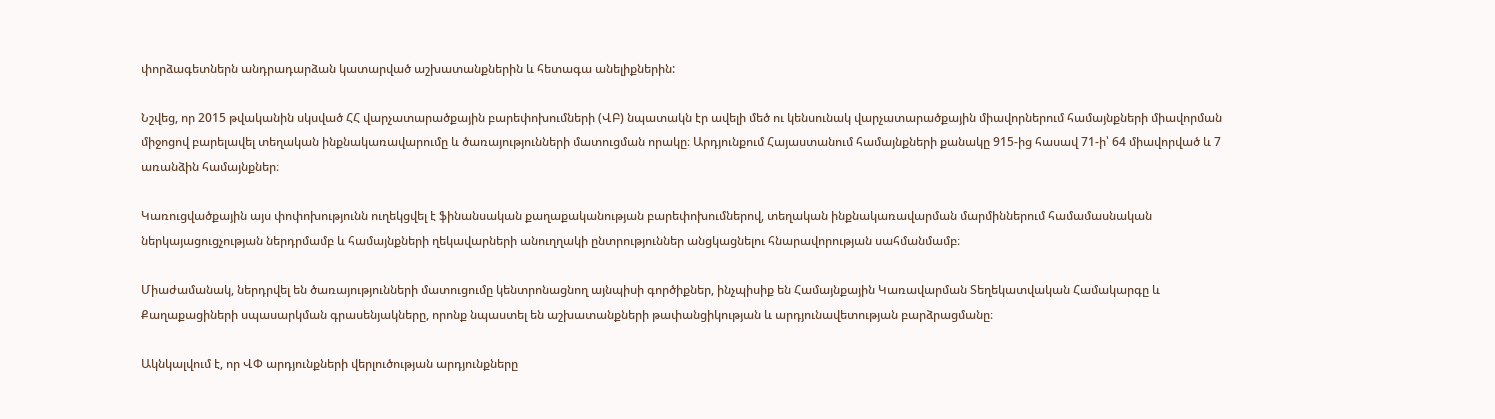փորձագետներն անդրադարձան կատարված աշխատանքներին և հետագա անելիքներին:

Նշվեց, որ 2015 թվականին սկսված ՀՀ վարչատարածքային բարեփոխումների (ՎԲ) նպատակն էր ավելի մեծ ու կենսունակ վարչատարածքային միավորներում համայնքների միավորման միջոցով բարելավել տեղական ինքնակառավարումը և ծառայությունների մատուցման որակը։ Արդյունքում Հայաստանում համայնքների քանակը 915-ից հասավ 71-ի՝ 64 միավորված և 7 առանձին համայնքներ։

Կառուցվածքային այս փոփոխությունն ուղեկցվել է ֆինանսական քաղաքականության բարեփոխումներով, տեղական ինքնակառավարման մարմիններում համամասնական ներկայացուցչության ներդրմամբ և համայնքների ղեկավարների անուղղակի ընտրություններ անցկացնելու հնարավորության սահմանմամբ։

Միաժամանակ, ներդրվել են ծառայությունների մատուցումը կենտրոնացնող այնպիսի գործիքներ, ինչպիսիք են Համայնքային Կառավարման Տեղեկատվական Համակարգը և Քաղաքացիների սպասարկման գրասենյակները, որոնք նպաստել են աշխատանքների թափանցիկության և արդյունավետության բարձրացմանը։

Ակնկալվում է, որ ՎՓ արդյունքների վերլուծության արդյունքները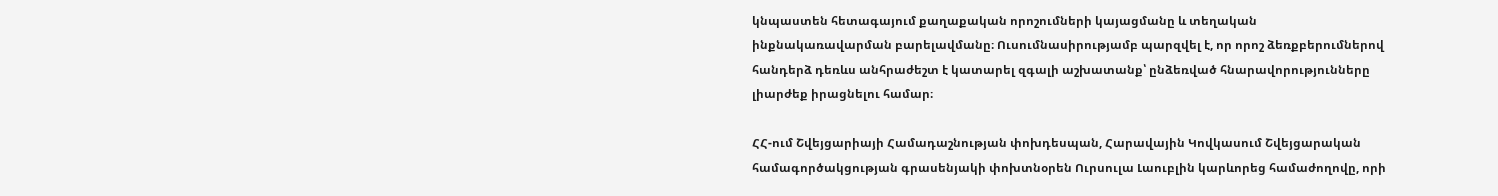կնպաստեն հետագայում քաղաքական որոշումների կայացմանը և տեղական ինքնակառավարման բարելավմանը։ Ուսումնասիրությամբ պարզվել է, որ որոշ ձեռքբերումներով հանդերձ դեռևս անհրաժեշտ է կատարել զգալի աշխատանք՝ ընձեռված հնարավորությունները լիարժեք իրացնելու համար։

ՀՀ-ում Շվեյցարիայի Համադաշնության փոխդեսպան, Հարավային Կովկասում Շվեյցարական համագործակցության գրասենյակի փոխտնօրեն Ուրսուլա Լաուբլին կարևորեց համաժողովը, որի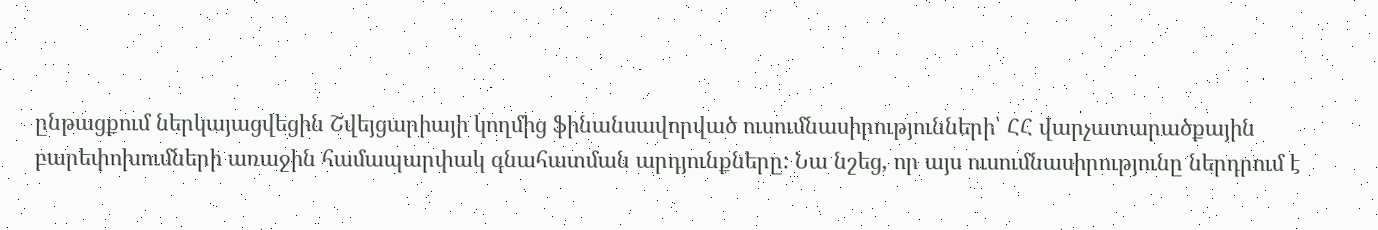ընթացքում ներկայացվեցին Շվեյցարիայի կողմից ֆինանսավորված ուսումնասիրությունների՝ ՀՀ վարչատարածքային բարեփոխումների առաջին համապարփակ գնահատման արդյունքները: Նա նշեց, որ այս ուսումնասիրությունը ներդրում է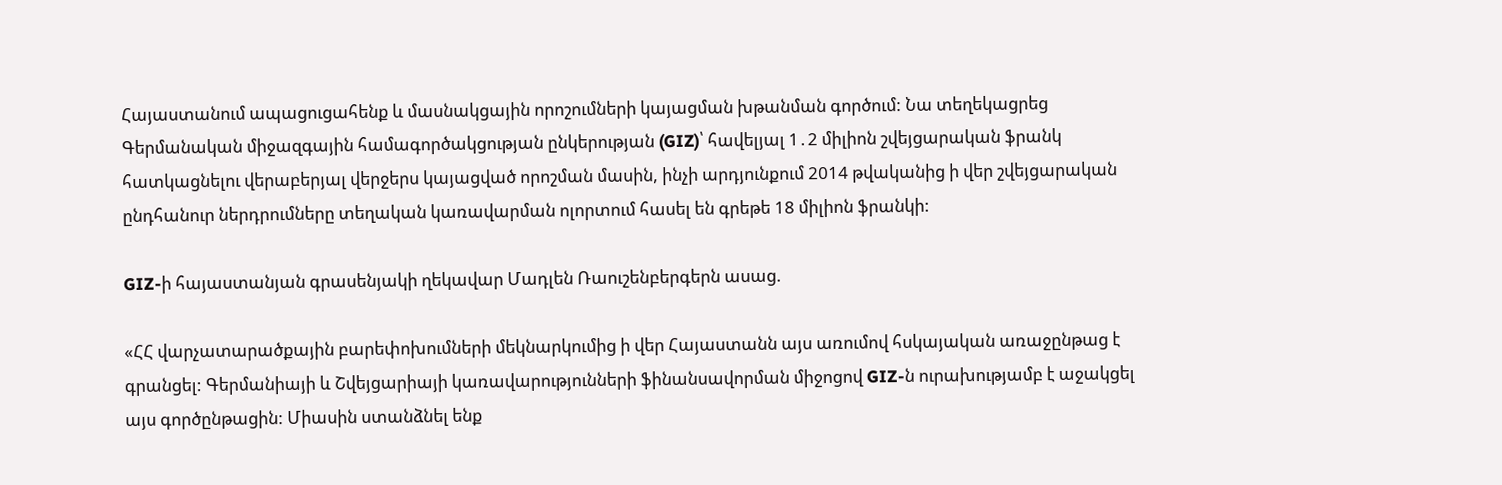Հայաստանում ապացուցահենք և մասնակցային որոշումների կայացման խթանման գործում: Նա տեղեկացրեց Գերմանական միջազգային համագործակցության ընկերության (GIZ)՝ հավելյալ 1․2 միլիոն շվեյցարական ֆրանկ հատկացնելու վերաբերյալ վերջերս կայացված որոշման մասին, ինչի արդյունքում 2014 թվականից ի վեր շվեյցարական ընդհանուր ներդրումները տեղական կառավարման ոլորտում հասել են գրեթե 18 միլիոն ֆրանկի:

GIZ-ի հայաստանյան գրասենյակի ղեկավար Մադլեն Ռաուշենբերգերն ասաց.

«ՀՀ վարչատարածքային բարեփոխումների մեկնարկումից ի վեր Հայաստանն այս առումով հսկայական առաջընթաց է գրանցել: Գերմանիայի և Շվեյցարիայի կառավարությունների ֆինանսավորման միջոցով GIZ-ն ուրախությամբ է աջակցել այս գործընթացին: Միասին ստանձնել ենք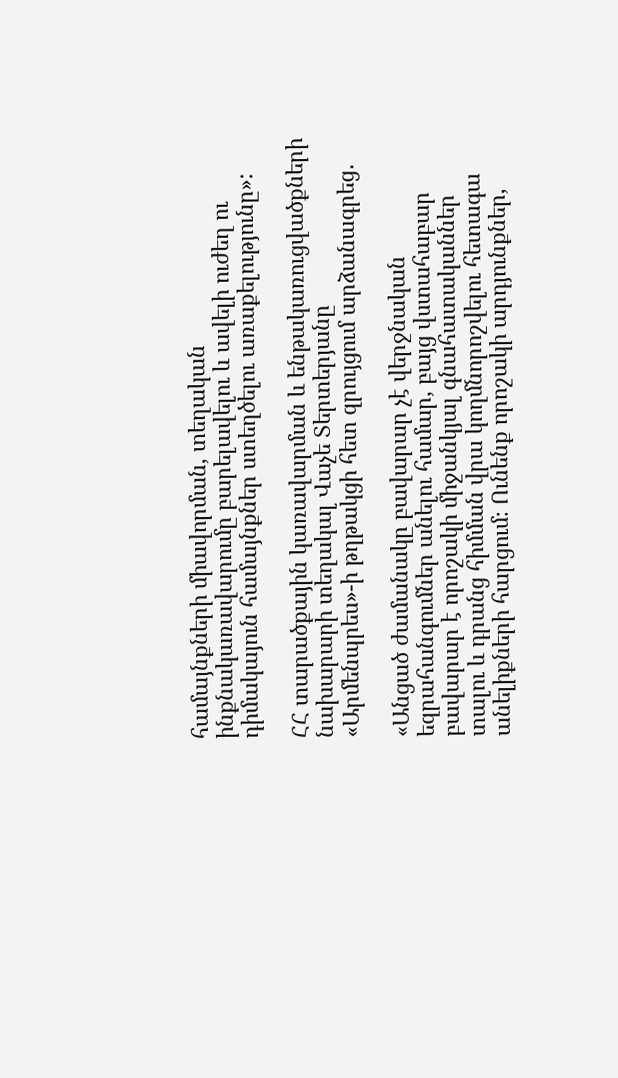համայնքների միավորման, տեղական ինքնակառավարումը բարելավելու և ավելի ուժեղ ու դիմակայուն համայնքներ ստեղծելու առաքելությունը»:

ՀՀ տարածքային կառավարման և ենթակառուցվածքների նախարարի տեղակալ Վաչե Տերտերյանը «Արմենպրես»-ի թղթակցի հետ զրույցում արձանագրեց․

«Անցած ժամանակը բավարար չէ վերջնական եզրահանգումներ անելու համար, բայց վստահաբար բավարար է որոշակի միջանկյալ գնահատականներ տալու և դրանց հիմման վրա կողմնորոշվելու հետագա անելիքների հարցում։ Ունենք որոշակի արդյունքներ,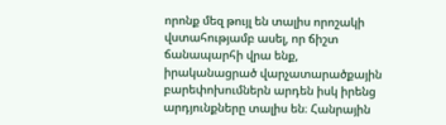որոնք մեզ թույլ են տալիս որոշակի վստահությամբ ասել, որ ճիշտ ճանապարհի վրա ենք, իրականացրած վարչատարածքային բարեփոխումներն արդեն իսկ իրենց արդյունքները տալիս են։ Հանրային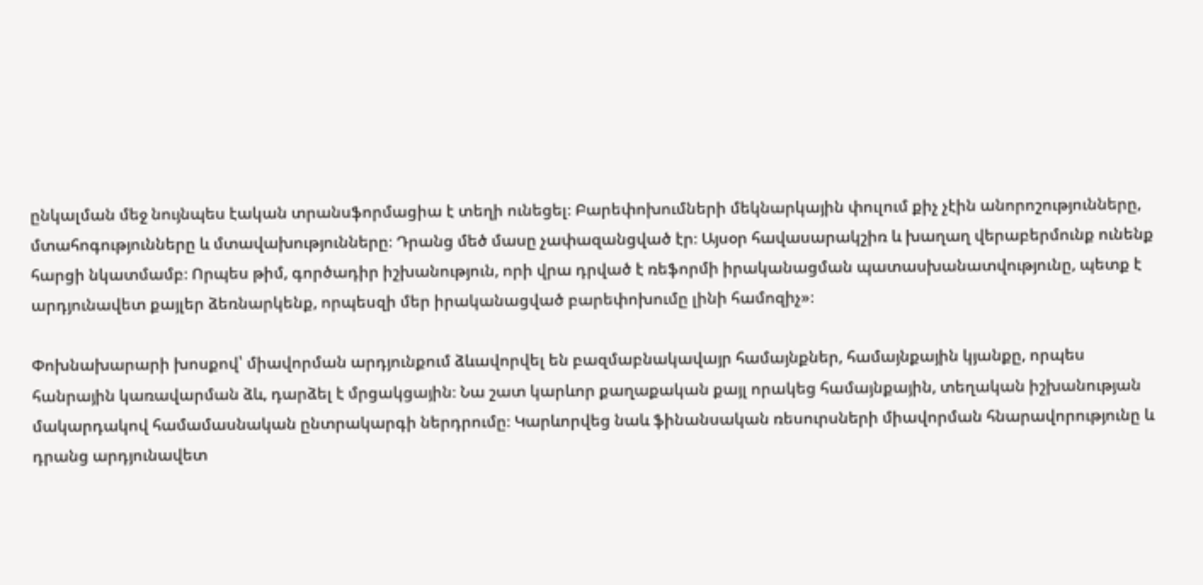ընկալման մեջ նույնպես էական տրանսֆորմացիա է տեղի ունեցել։ Բարեփոխումների մեկնարկային փուլում քիչ չէին անորոշությունները, մտահոգությունները և մտավախությունները։ Դրանց մեծ մասը չափազանցված էր։ Այսօր հավասարակշիռ և խաղաղ վերաբերմունք ունենք հարցի նկատմամբ։ Որպես թիմ, գործադիր իշխանություն, որի վրա դրված է ռեֆորմի իրականացման պատասխանատվությունը, պետք է արդյունավետ քայլեր ձեռնարկենք, որպեսզի մեր իրականացված բարեփոխումը լինի համոզիչ»։

Փոխնախարարի խոսքով՝ միավորման արդյունքում ձևավորվել են բազմաբնակավայր համայնքներ, համայնքային կյանքը, որպես հանրային կառավարման ձև, դարձել է մրցակցային։ Նա շատ կարևոր քաղաքական քայլ որակեց համայնքային, տեղական իշխանության մակարդակով համամասնական ընտրակարգի ներդրումը։ Կարևորվեց նաև ֆինանսական ռեսուրսների միավորման հնարավորությունը և դրանց արդյունավետ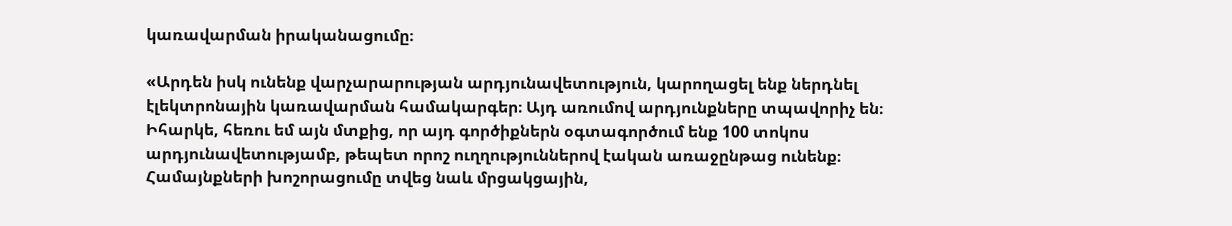կառավարման իրականացումը։

«Արդեն իսկ ունենք վարչարարության արդյունավետություն, կարողացել ենք ներդնել էլեկտրոնային կառավարման համակարգեր։ Այդ առումով արդյունքները տպավորիչ են։ Իհարկե, հեռու եմ այն մտքից, որ այդ գործիքներն օգտագործում ենք 100 տոկոս արդյունավետությամբ, թեպետ որոշ ուղղություններով էական առաջընթաց ունենք։ Համայնքների խոշորացումը տվեց նաև մրցակցային,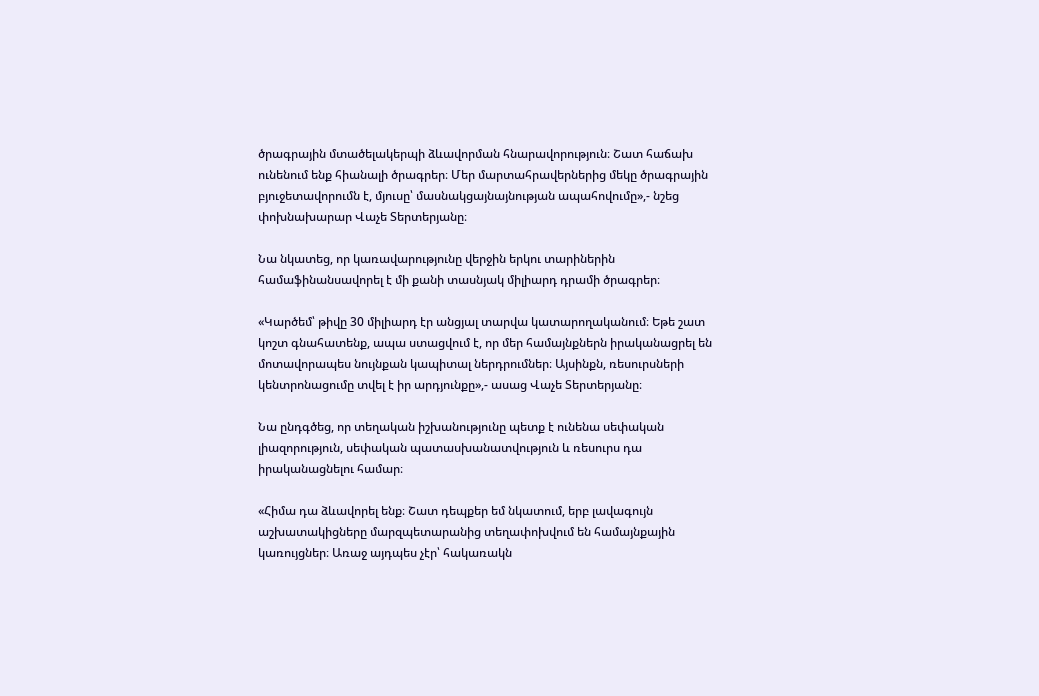ծրագրային մտածելակերպի ձևավորման հնարավորություն։ Շատ հաճախ ունենում ենք հիանալի ծրագրեր։ Մեր մարտահրավերներից մեկը ծրագրային բյուջետավորումն է, մյուսը՝ մասնակցայնայնության ապահովումը»,- նշեց փոխնախարար Վաչե Տերտերյանը։

Նա նկատեց, որ կառավարությունը վերջին երկու տարիներին համաֆինանսավորել է մի քանի տասնյակ միլիարդ դրամի ծրագրեր։

«Կարծեմ՝ թիվը 30 միլիարդ էր անցյալ տարվա կատարողականում։ Եթե շատ կոշտ գնահատենք, ապա ստացվում է, որ մեր համայնքներն իրականացրել են մոտավորապես նույնքան կապիտալ ներդրումներ։ Այսինքն, ռեսուրսների կենտրոնացումը տվել է իր արդյունքը»,- ասաց Վաչե Տերտերյանը։

Նա ընդգծեց, որ տեղական իշխանությունը պետք է ունենա սեփական լիազորություն, սեփական պատասխանատվություն և ռեսուրս դա իրականացնելու համար։

«Հիմա դա ձևավորել ենք։ Շատ դեպքեր եմ նկատում, երբ լավագույն աշխատակիցները մարզպետարանից տեղափոխվում են համայնքային կառույցներ։ Առաջ այդպես չէր՝ հակառակն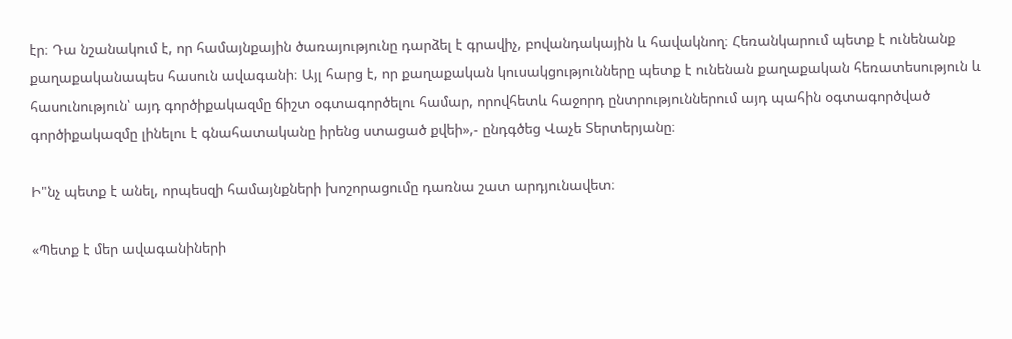էր։ Դա նշանակում է, որ համայնքային ծառայությունը դարձել է գրավիչ, բովանդակային և հավակնող։ Հեռանկարում պետք է ունենանք քաղաքականապես հասուն ավագանի։ Այլ հարց է, որ քաղաքական կուսակցությունները պետք է ունենան քաղաքական հեռատեսություն և հասունություն՝ այդ գործիքակազմը ճիշտ օգտագործելու համար, որովհետև հաջորդ ընտրություններում այդ պահին օգտագործված գործիքակազմը լինելու է գնահատականը իրենց ստացած քվեի»,- ընդգծեց Վաչե Տերտերյանը։

Ի"նչ պետք է անել, որպեսզի համայնքների խոշորացումը դառնա շատ արդյունավետ։

«Պետք է մեր ավագանիների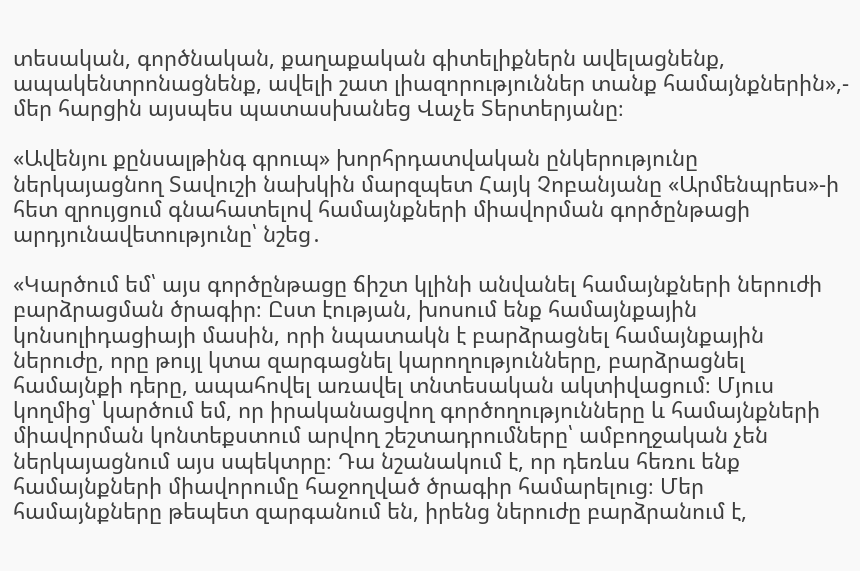տեսական, գործնական, քաղաքական գիտելիքներն ավելացնենք, ապակենտրոնացնենք, ավելի շատ լիազորություններ տանք համայնքներին»,- մեր հարցին այսպես պատասխանեց Վաչե Տերտերյանը։

«Ավենյու քընսալթինգ գրուպ» խորհրդատվական ընկերությունը ներկայացնող Տավուշի նախկին մարզպետ Հայկ Չոբանյանը «Արմենպրես»-ի հետ զրույցում գնահատելով համայնքների միավորման գործընթացի արդյունավետությունը՝ նշեց․

«Կարծում եմ՝ այս գործընթացը ճիշտ կլինի անվանել համայնքների ներուժի բարձրացման ծրագիր։ Ըստ էության, խոսում ենք համայնքային կոնսոլիդացիայի մասին, որի նպատակն է բարձրացնել համայնքային ներուժը, որը թույլ կտա զարգացնել կարողությունները, բարձրացնել համայնքի դերը, ապահովել առավել տնտեսական ակտիվացում։ Մյուս կողմից՝ կարծում եմ, որ իրականացվող գործողությունները և համայնքների միավորման կոնտեքստում արվող շեշտադրումները՝ ամբողջական չեն ներկայացնում այս սպեկտրը։ Դա նշանակում է, որ դեռևս հեռու ենք համայնքների միավորումը հաջողված ծրագիր համարելուց։ Մեր համայնքները թեպետ զարգանում են, իրենց ներուժը բարձրանում է,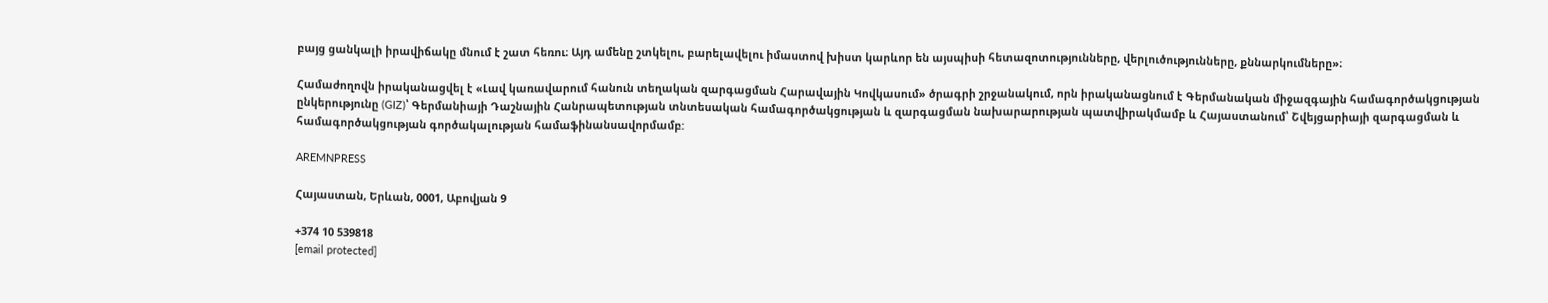բայց ցանկալի իրավիճակը մնում է շատ հեռու։ Այդ ամենը շտկելու, բարելավելու իմաստով խիստ կարևոր են այսպիսի հետազոտությունները, վերլուծությունները, քննարկումները»։

Համաժողովն իրականացվել է «Լավ կառավարում հանուն տեղական զարգացման Հարավային Կովկասում» ծրագրի շրջանակում, որն իրականացնում է Գերմանական միջազգային համագործակցության ընկերությունը (GIZ)՝ Գերմանիայի Դաշնային Հանրապետության տնտեսական համագործակցության և զարգացման նախարարության պատվիրակմամբ և Հայաստանում՝ Շվեյցարիայի զարգացման և համագործակցության գործակալության համաֆինանսավորմամբ:

AREMNPRESS

Հայաստան, Երևան, 0001, Աբովյան 9

+374 10 539818
[email protected]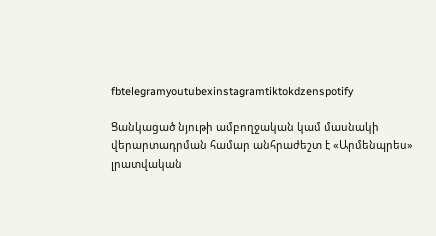fbtelegramyoutubexinstagramtiktokdzenspotify

Ցանկացած նյութի ամբողջական կամ մասնակի վերարտադրման համար անհրաժեշտ է «Արմենպրես» լրատվական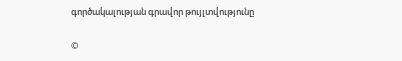գործակալության գրավոր թույլտվությունը

©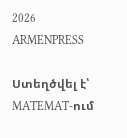2026 ARMENPRESS

Ստեղծվել է՝ MATEMAT-ում